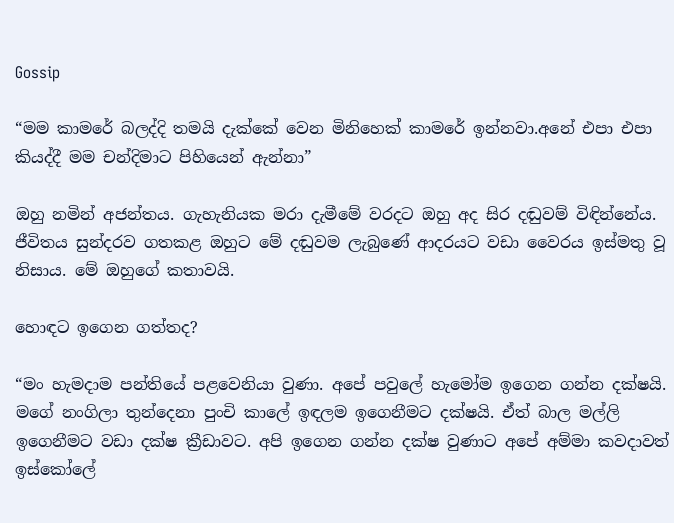Gossip

“මම කාමරේ බලද්දි තමයි දැක්කේ වෙන මිනිහෙක් කාමරේ ඉන්නවා.අනේ එපා එපා කියද්දී මම චන්දිමාට පිහියෙන් ඇන්නා”

ඔහු නමින් අජන්තය. ගැහැනියක මරා දැමීමේ වරදට ඔහු අද සිර දඬුවම් විඳින්නේය.
ජීවිතය සුන්දරව ගතකළ ඔහුට මේ දඬුවම ලැබුණේ ආදරයට වඩා වෛරය ඉස්මතු වූ නිසාය. මේ ඔහුගේ කතාවයි.

හොඳට ඉගෙන ගත්තද?

“මං හැමදාම පන්තියේ පළවෙනියා වුණා. අපේ පවුලේ හැමෝම ඉගෙන ගන්න දක්ෂයි. මගේ නංගිලා තුන්දෙනා පුංචි කාලේ ඉඳලම ඉගෙනීමට දක්ෂයි. ඒත් බාල මල්ලි ඉගෙනීමට වඩා දක්ෂ ක්‍රීඩාවට. අපි ඉගෙන ගන්න දක්ෂ වුණාට අපේ අම්මා කවදාවත් ඉස්කෝලේ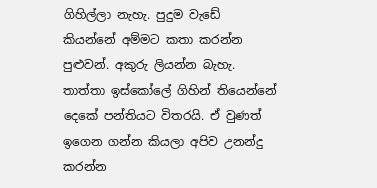ගිහිල්ලා නැහැ. පුදුම වැඩේ කියන්නේ අම්මට කතා කරන්න පුළුවන්. අකුරු ලියන්න බැහැ. තාත්තා ඉස්කෝලේ ගිහින් තියෙන්නේ දෙකේ පන්තියට විතරයි. ඒ වුණත් ඉගෙන ගන්න කියලා අපිව උනන්දු කරන්න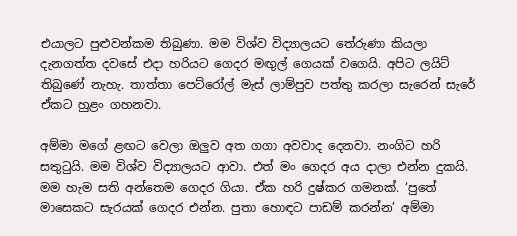එයාලට පුළුවන්කම තිබුණා. මම විශ්ව විද්‍යාලයට තේරුණා කියලා දැනගත්ත දවසේ එදා හරියට ගෙදර මඟුල් ගෙයක් වගෙයි. අපිට ලයිට් තිබුණේ නැහැ. තාත්තා පෙට්රෝල් මැස් ලාම්පුව පත්තු කරලා සැරෙන් සැරේ ඒකට හුළං ගහනවා.

අම්මා මගේ ළඟට වෙලා ඔලුව අත ගගා අවවාද දෙනවා. නංගිට හරි සතුටුයි. මම විශ්ව විද්‍යාලයට ආවා. එත් මං ගෙදර අය දාලා එන්න දුකයි. මම හැම සති අන්තෙම ගෙදර ගියා. ඒක හරි දුෂ්කර ගමනක්. ‘පුතේ මාසෙකට සැරයක් ගෙදර එන්න. පුතා හොඳට පාඩම් කරන්න’ අම්මා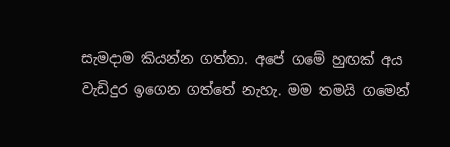සැමදාම කියන්න ගත්තා. අපේ ගමේ හුඟක් අය වැඩිදුර ඉගෙන ගත්තේ නැහැ. මම තමයි ගමෙන්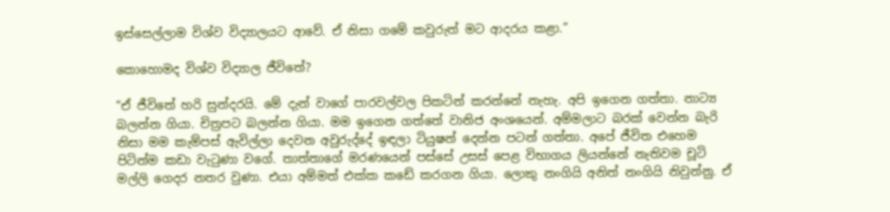ඉස්සෙල්ලාම විශ්ව විද්‍යාලයට ආවේ. ඒ නිසා ගමේ කවුරුත් මට ආදරය කළා.”

කොහොමද විශ්ව විද්‍යාල ජීවිතේ?

“ඒ ජීවිතේ හරි සුන්දරයි. මේ දැන් වාගේ පාරවල්වල පිකටින් කරන්නේ නැහැ. අපි ඉගෙන ගත්තා. නාට්‍ය බලන්න ගියා. චිත්‍රපට බලන්න ගියා. මම ඉගෙන ගත්තේ වානිජ අංශයෙන්. අම්මලාට බරක් වෙන්න බැරි නිසා මම කැම්පස් ඇවිල්ලා දෙවන අවුරුද්දේ ඉඳලා ටියුෂන් දෙන්න පටන් ගත්තා. අපේ ජීවිත එහෙම පිටින්ම කඩා වැටුණා වගේ. තාත්තාගේ මරණයෙන් පස්සේ උසස් පෙළ විභාගය ලියන්නේ නැතිවම චූටි මල්ලි ගෙදර නතර වුණා. එයා අම්මත් එක්ක කඩේ කරගන ගියා. ලොකු නංගියි අනිත් නංගියි නිවුන්නු. ඒ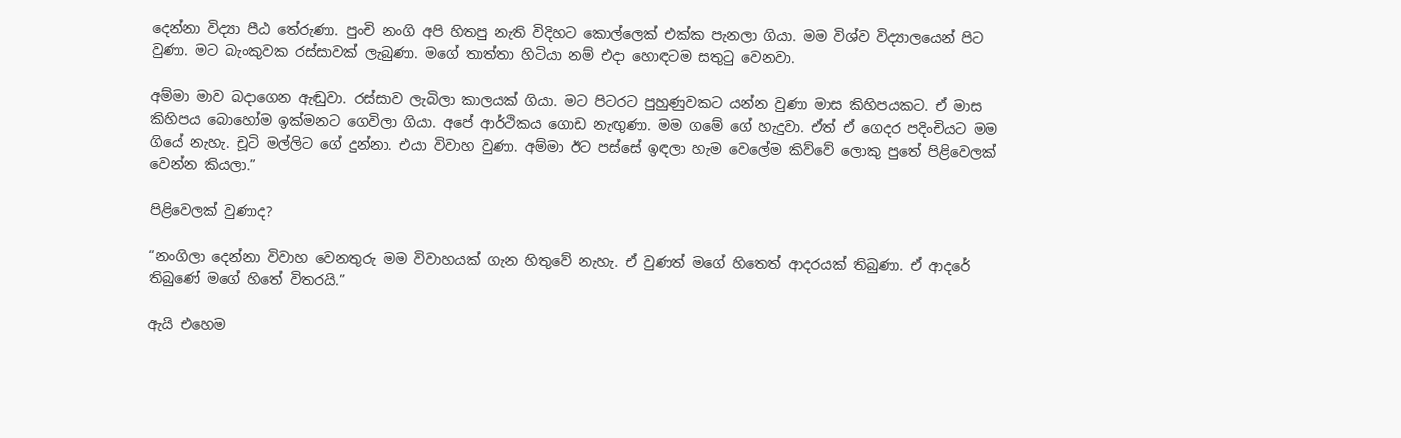දෙන්නා විද්‍යා පීඨ තේරුණා. පුංචි නංගි අපි හිතපු නැති විදිහට කොල්ලෙක් එක්ක පැනලා ගියා. මම විශ්ව විද්‍යාලයෙන් පිට වුණා. මට බැංකුවක රස්සාවක් ලැබුණා. මගේ තාත්තා හිටියා නම් එදා හොඳටම සතුටු වෙනවා.

අම්මා මාව බදාගෙන ඇඬුවා. රස්සාව ලැබිලා කාලයක් ගියා. මට පිටරට පුහුණුවකට යන්න වුණා මාස කිහිපයකට. ඒ මාස කිහිපය බොහෝම ඉක්මනට ගෙවිලා ගියා. අපේ ආර්ථිකය ගොඩ නැඟුණා. මම ගමේ ගේ හැදුවා. ඒත් ඒ ගෙදර පදිංචියට මම ගියේ නැහැ. චූටි මල්ලිට ගේ දුන්නා. එයා විවාහ වුණා. අම්මා ඊට පස්සේ ඉඳලා හැම වෙලේම කිව්වේ ලොකු පුතේ පිළිවෙලක් වෙන්න කියලා.”

පිළිවෙලක් වුණාද?

“නංගිලා දෙන්නා විවාහ වෙනතුරු මම විවාහයක් ගැන හිතුවේ නැහැ. ඒ වුණත් මගේ හිතෙත් ආදරයක් තිබුණා. ඒ ආදරේ තිබුණේ මගේ හිතේ විතරයි.”

ඇයි එහෙම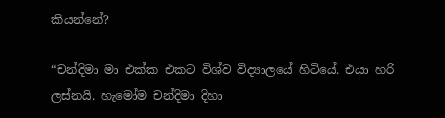කියන්නේ?

“චන්දිමා මා එක්ක එකට විශ්ව විද්‍යාලයේ හිටියේ. එයා හරි ලස්නයි. හැමෝම චන්දිමා දිහා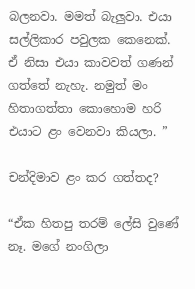බලනවා. මමත් බැලුවා. එයා සල්ලිකාර පවුලක කෙනෙක්. ඒ නිසා එයා කාවවත් ගණන් ගත්තේ නැහැ. නමුත් මං හිතාගත්තා කොහොම හරි එයාට ළං වෙනවා කියලා. ”

චන්දිමාව ළං කර ගත්තද?

“ඒක හිතපු තරම් ලේසි වුණේ නෑ. මගේ නංගිලා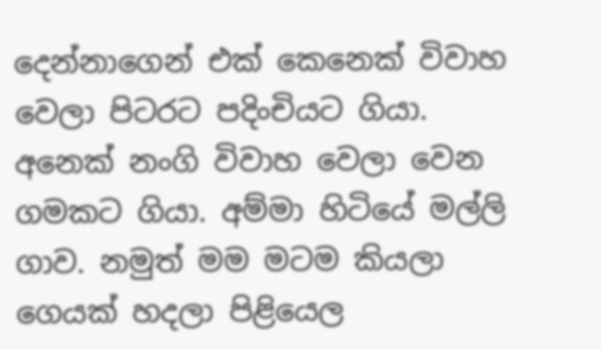දෙන්නාගෙන් එක් කෙනෙක් විවාහ වෙලා පිටරට පදිංචියට ගියා. අනෙක් නංගි විවාහ වෙලා වෙන ගමකට ගියා. අම්මා හිටියේ මල්ලි ගාව. නමුත් මම මටම කියලා ගෙයක් හදලා පිළියෙල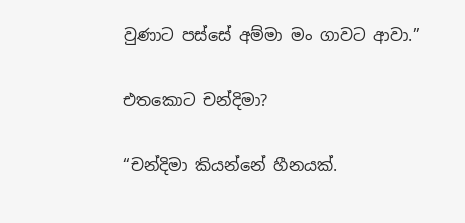වුණාට පස්සේ අම්මා මං ගාවට ආවා.”

එතකොට චන්දිමා?

“චන්දිමා කියන්නේ හීනයක්.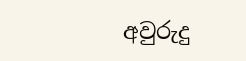අවුරුදු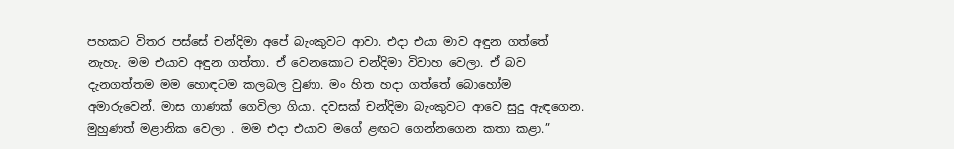පහකට විතර පස්සේ චන්දිමා අපේ බැංකුවට ආවා. එදා එයා මාව අඳුන ගත්තේ නැහැ. මම එයාව අඳුන ගත්තා. ඒ වෙනකොට චන්දිමා විවාහ වෙලා. ඒ බව දැනගත්තම මම හොඳටම කලබල වුණා. මං හිත හදා ගත්තේ බොහෝම අමාරුවෙන්. මාස ගාණක් ගෙවිලා ගියා. දවසක් චන්දිමා බැංකුවට ආවෙ සුදු ඇඳගෙන. මුහුණත් මළානික වෙලා . මම එදා එයාව මගේ ළඟට ගෙන්නගෙන කතා කළා.”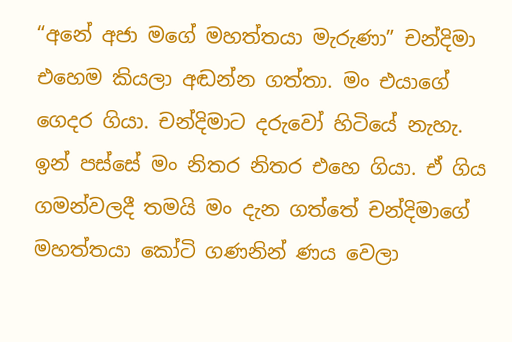“අනේ අජා මගේ මහත්තයා මැරුණා” චන්දිමා එහෙම කියලා අඬන්න ගත්තා. මං එයාගේ ගෙදර ගියා. චන්දිමාට දරුවෝ හිටියේ නැහැ. ඉන් පස්සේ මං නිතර නිතර එහෙ ගියා. ඒ ගිය ගමන්වලදී තමයි මං දැන ගත්තේ චන්දිමාගේ මහත්තයා කෝටි ගණනින් ණය වෙලා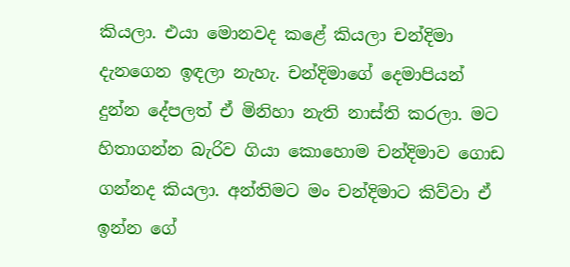කියලා. එයා මොනවද කළේ කියලා චන්දිමා දැනගෙන ඉඳලා නැහැ. චන්දිමාගේ දෙමාපියන් දුන්න දේපලත් ඒ මිනිහා නැති නාස්ති කරලා. මට හිතාගන්න බැරිව ගියා කොහොම චන්දිමාව ගොඩ ගන්නද කියලා. අන්තිමට මං චන්දිමාට කිව්වා ඒ ඉන්න ගේ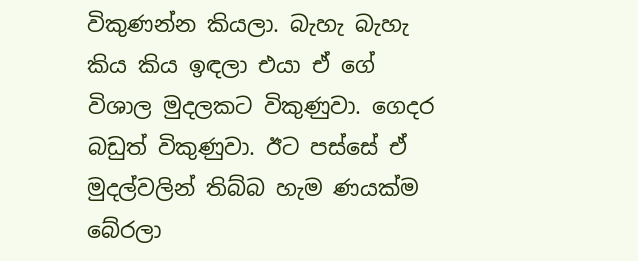විකුණන්න කියලා. බැහැ බැහැ කිය කිය ඉඳලා එයා ඒ ගේ විශාල මුදලකට විකුණුවා. ගෙදර බඩුත් විකුණුවා. ඊට පස්සේ ඒ මුදල්වලින් තිබ්බ හැම ණයක්ම බේරලා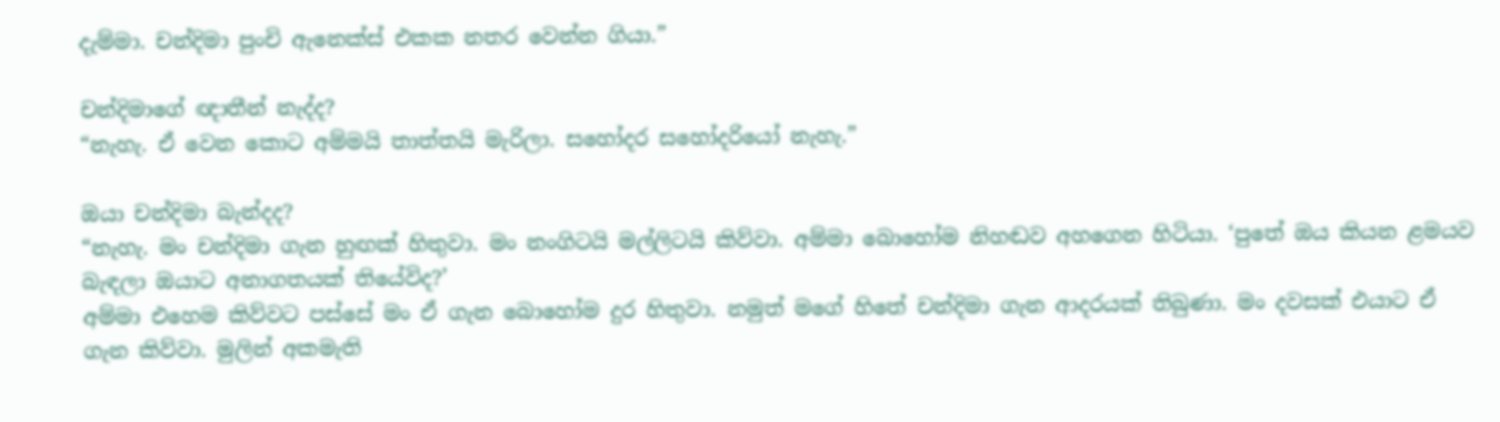දැම්මා. චන්දිමා පුංචි ඇනෙක්ස් එකක නතර වෙන්න ගියා.”

චන්දිමාගේ ඥාතීන් නැද්ද?
“නැහැ. ඒ වෙන කොට අම්මයි තාත්තයි මැරිලා. සහෝදර සහෝදරියෝ නැහැ.”

ඔයා චන්දිමා බැන්දද?
“නැහැ. මං චන්දිමා ගැන හුඟක් හිතුවා. මං නංගිටයි මල්ලිටයි කිව්වා. අම්මා බොහෝම නිහඬව අහගෙන හිටියා. ‘පුතේ ඔය කියන ළමයව බැඳලා ඔයාට අනාගතයක් තියේවිද?’
අම්මා එහෙම කිව්වට පස්සේ මං ඒ ගැන බොහෝම දුර හිතුවා. නමුත් මගේ හිතේ චන්දිමා ගැන ආදරයක් තිබුණා. මං දවසක් එයාට ඒ ගැන කිව්වා. මුලින් අකමැති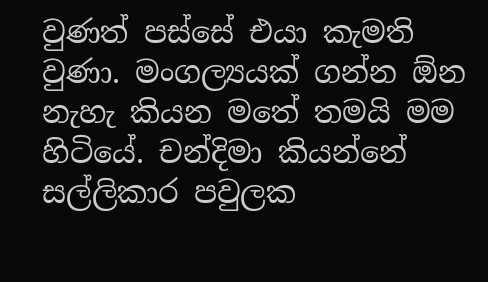වුණත් පස්සේ එයා කැමති වුණා. මංගල්‍යයක් ගන්න ඕන නැහැ කියන මතේ තමයි මම හිටියේ. චන්දිමා කියන්නේ සල්ලිකාර පවුලක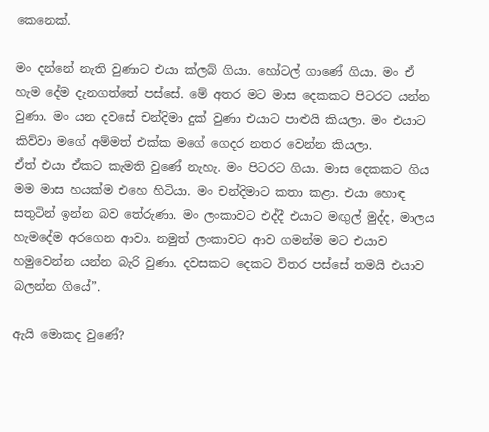කෙනෙක්.

මං දන්නේ නැති වුණාට එයා ක්ලබ් ගියා. හෝටල් ගාණේ ගියා. මං ඒ හැම දේම දැනගත්තේ පස්සේ. මේ අතර මට මාස දෙකකට පිටරට යන්න වුණා. මං යන දවසේ චන්දිමා දුක් වුණා එයාට පාළුයි කියලා. මං එයාට කිව්වා මගේ අම්මත් එක්ක මගේ ගෙදර නතර වෙන්න කියලා.
ඒත් එයා ඒකට කැමති වුණේ නැහැ. මං පිටරට ගියා. මාස දෙකකට ගිය මම මාස හයක්ම එහෙ හිටියා. මං චන්දිමාට කතා කළා. එයා හොඳ සතුටින් ඉන්න බව තේරුණා. මං ලංකාවට එද්දී එයාට මඟුල් මුද්ද, මාලය හැමදේම අරගෙන ආවා. නමුත් ලංකාවට ආව ගමන්ම මට එයාව හමුවෙන්න යන්න බැරි වුණා. දවසකට දෙකට විතර පස්සේ තමයි එයාව බලන්න ගියේ”.

ඇයි මොකද වුණේ?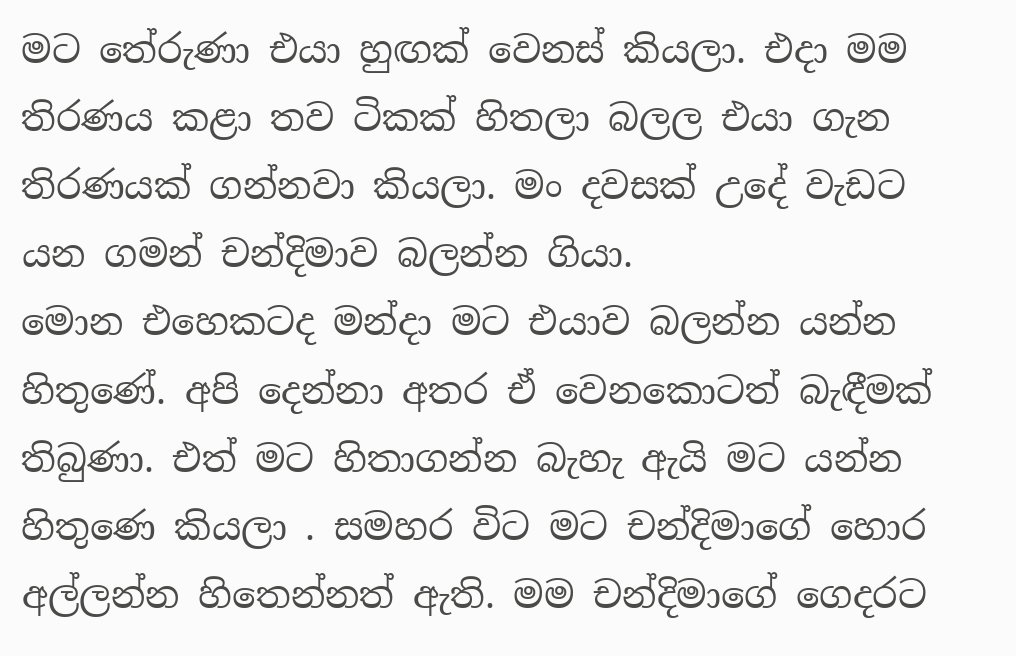මට තේරුණා එයා හුඟක් වෙනස් කියලා. එදා මම තිරණය කළා තව ටිකක් හිතලා බලල එයා ගැන තිරණයක් ගන්නවා කියලා. මං දවසක් උදේ වැඩට යන ගමන් චන්දිමාව බලන්න ගියා.
මොන එහෙකටද මන්දා මට එයාව බලන්න යන්න හිතුණේ. අපි දෙන්නා අතර ඒ වෙනකොටත් බැඳීමක් තිබුණා. එත් මට හිතාගන්න බැහැ ඇයි මට යන්න හිතුණෙ කියලා . සමහර විට මට චන්දිමාගේ හොර අල්ලන්න හිතෙන්නත් ඇති. මම චන්දිමාගේ ගෙදරට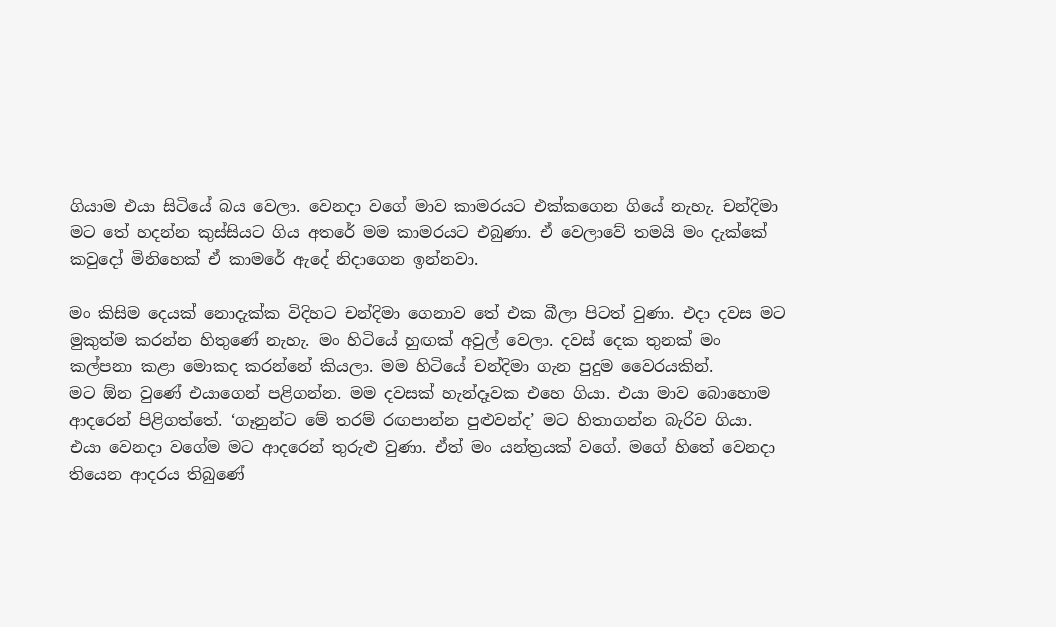ගියාම එයා සිටියේ බය වෙලා. වෙනදා වගේ මාව කාමරයට එක්කගෙන ගියේ නැහැ. චන්දිමා මට තේ හදන්න කුස්සියට ගිය අතරේ මම කාමරයට එබුණා. ඒ වෙලාවේ තමයි මං දැක්කේ කවුදෝ මිනිහෙක් ඒ කාමරේ ඇදේ නිදාගෙන ඉන්නවා.

මං කිසිම දෙයක් නොදැක්ක විදිහට චන්දිමා ගෙනාව තේ එක බීලා පිටත් වුණා. එදා දවස මට මුකුත්ම කරන්න හිතුණේ නැහැ. මං හිටියේ හුඟක් අවුල් වෙලා. දවස් දෙක තුනක් මං කල්පනා කළා මොකද කරන්නේ කියලා. මම හිටියේ චන්දිමා ගැන පුදුම වෛරයකින්.
මට ඕන වුණේ එයාගෙන් පළිගන්න. මම දවසක් හැන්දෑවක එහෙ ගියා. එයා මාව බොහොම ආදරෙන් පිළිගත්තේ. ‘ගෑනුන්ට මේ තරම් රඟපාන්න පුළුවන්ද’ මට හිතාගන්න බැරිව ගියා.
එයා වෙනදා වගේම මට ආදරෙන් තුරුළු වුණා. ඒත් මං යන්ත්‍රයක් වගේ. මගේ හිතේ වෙනදා තියෙන ආදරය තිබුණේ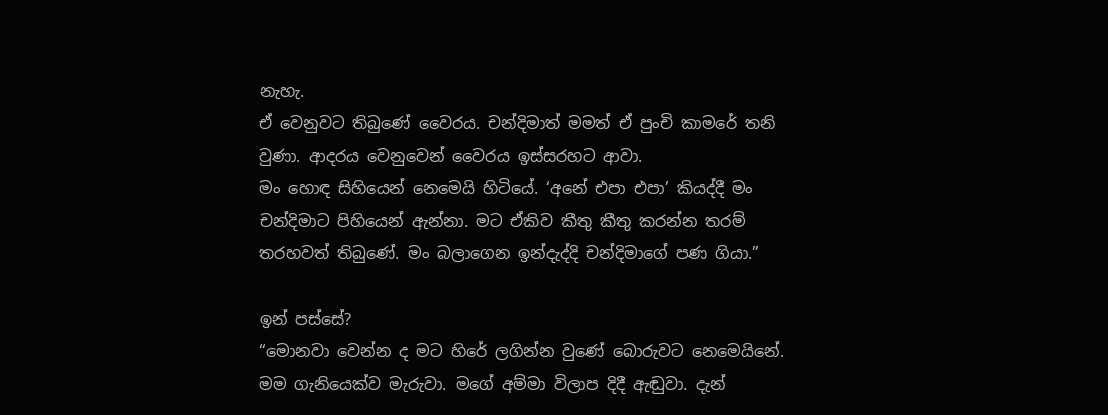නැහැ.
ඒ වෙනුවට තිබුණේ වෛරය. චන්දිමාත් මමත් ඒ පුංචි කාමරේ තනි වුණා. ආදරය වෙනුවෙන් වෛරය ඉස්සරහට ආවා.
මං හොඳ සිහියෙන් නෙමෙයි හිටියේ. ‘අනේ එපා එපා’ කියද්දී මං චන්දිමාට පිහියෙන් ඇන්නා. මට ඒකිව කීතු කීතු කරන්න තරම් තරහවත් තිබුණේ. මං බලාගෙන ඉන්දැද්දි චන්දිමාගේ පණ ගියා.”

ඉන් පස්සේ?
“මොනවා වෙන්න ද මට හිරේ ලගින්න වුණේ බොරුවට නෙමෙයිනේ. මම ගැනියෙක්ව මැරුවා. මගේ අම්මා විලාප දිදී ඇඬුවා. දැන්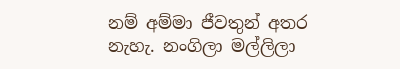නම් අම්මා ජීවතුන් අතර නැහැ. නංගිලා මල්ලිලා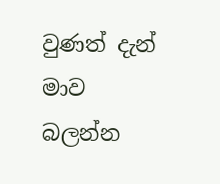වුණත් දැන් මාව බලන්න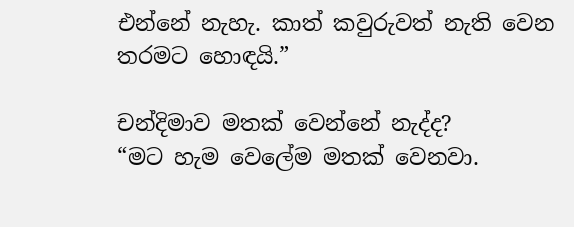එන්නේ නැහැ. කාත් කවුරුවත් නැති වෙන තරමට හොඳයි.”

චන්දිමාව මතක් වෙන්නේ නැද්ද?
“මට හැම වෙලේම මතක් වෙනවා.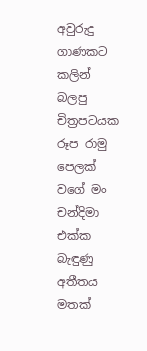අවුරුදු ගාණකට කලින් බලපු චිත්‍රපටයක රූප රාමු පෙලක් වගේ මං චන්දිමා එක්ක බැඳුණු අතීතය මතක්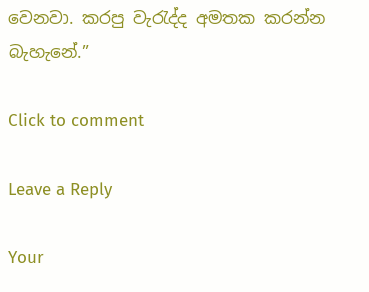වෙනවා. කරපු වැරැද්ද අමතක කරන්න බැහැනේ.”

Click to comment

Leave a Reply

Your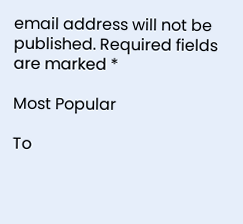email address will not be published. Required fields are marked *

Most Popular

To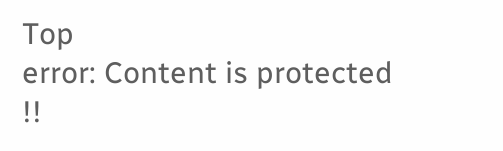Top
error: Content is protected !!